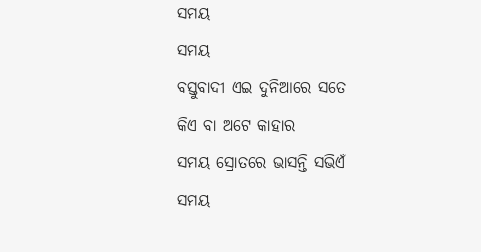ସମୟ
ସମୟ
ବସ୍ତୁବାଦୀ ଏଇ ଦୁନିଆରେ ସତେ
କିଏ ବା ଅଟେ କାହାର
ସମୟ ସ୍ରୋତରେ ଭାସନ୍ତି ସଭିଏଁ
ସମୟ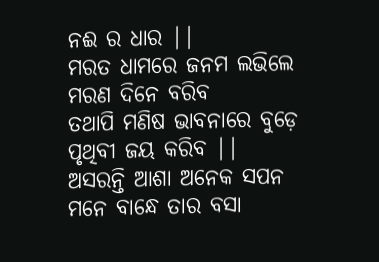ନଈ ର ଧାର ||
ମରତ ଧାମରେ ଜନମ ଲଭିଲେ
ମରଣ ଦିନେ ବରିବ
ତଥାପି ମଣିଷ ଭାବନାରେ ବୁଡ଼େ
ପୃଥିବୀ ଜୟ କରିବ ||
ଅସରନ୍ତି ଆଶା ଅନେକ ସପନ
ମନେ ବାନ୍ଧେ ତାର ବସା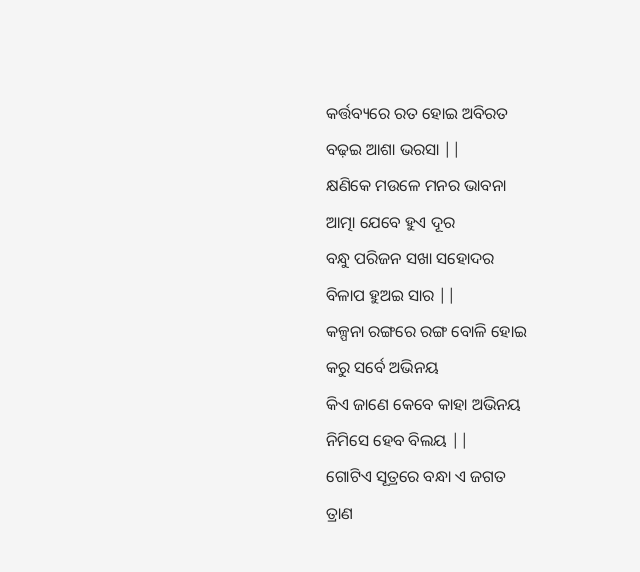କର୍ତ୍ତବ୍ୟରେ ରତ ହୋଇ ଅବିରତ
ବଢ଼ଇ ଆଶା ଭରସା ||
କ୍ଷଣିକେ ମଉଳେ ମନର ଭାବନା
ଆତ୍ମା ଯେବେ ହୁଏ ଦୂର
ବନ୍ଧୁ ପରିଜନ ସଖା ସହୋଦର
ବିଳାପ ହୁଅଇ ସାର ||
କଳ୍ପନା ରଙ୍ଗରେ ରଙ୍ଗ ବୋଳି ହୋଇ
କରୁ ସର୍ବେ ଅଭିନୟ
କିଏ ଜାଣେ କେବେ କାହା ଅଭିନୟ
ନିମିସେ ହେବ ବିଲୟ ||
ଗୋଟିଏ ସୂତ୍ରରେ ବନ୍ଧା ଏ ଜଗତ
ତ୍ରାଣ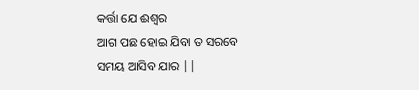କର୍ତ୍ତା ଯେ ଈଶ୍ୱର
ଆଗ ପଛ ହୋଇ ଯିବା ତ ସରବେ
ସମୟ ଆସିବ ଯାର ||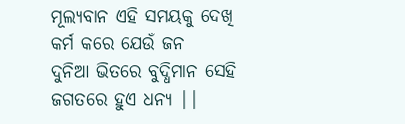ମୂଲ୍ୟବାନ ଏହି ସମୟକୁ ଦେଖି
କର୍ମ କରେ ଯେଉଁ ଜନ
ଦୁନିଆ ଭିତରେ ବୁଦ୍ଧିମାନ ସେହି
ଜଗତରେ ହୁଏ ଧନ୍ୟ ||